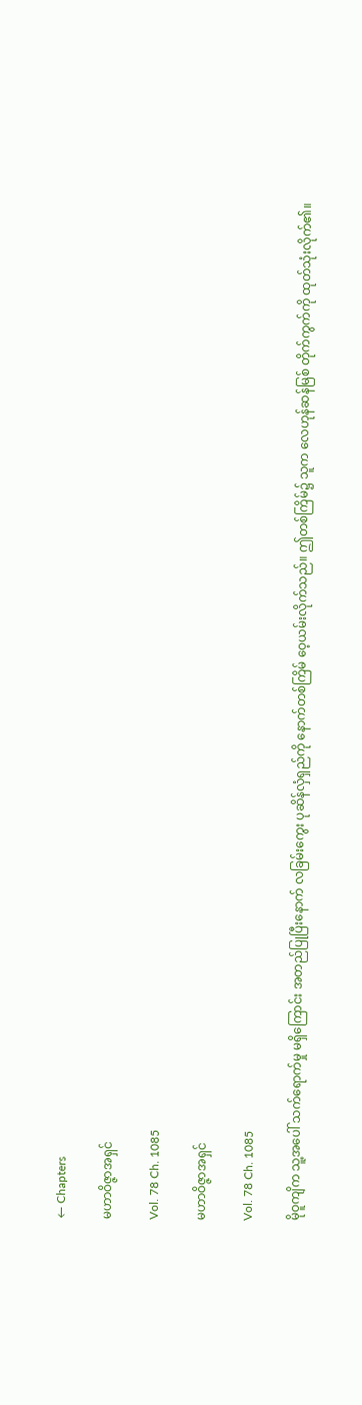← Chapters

မဟာဝိဇ္ဇာအရှင်

Vol. 78 Ch. 1085

မဟာဝိဇ္ဇာအရှင်

Vol. 78 Ch. 1085

မိုဝူကျိက သူ့အပေါ် သက်ရောက်မှု မရှိကြောင်း အတည်ပြုပြီးနောက် လခြမ်းကွေး ပုဆိန်လှံရှည်ကို နောက်တစ်ကြိမ် ဝေ့ယမ်းလိုက်သည်။ ဤတစ်ကြိမ်၌ သူက လေဟုန်ဆန်မြစ် တိုက်ကွက်ကို ထုတ်သုံးလိုက်၏။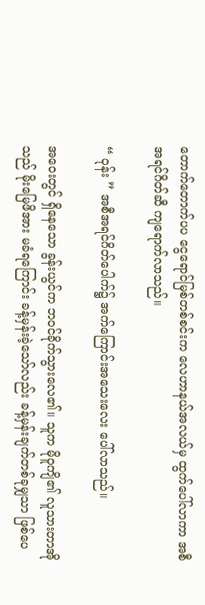တောက်တောက်ပပ ငွေရောင်မြစ်တစ်စင်းက လေဟာနယ်အလယ်မှ ထွက်ပေါ်လာကာ အစီအရင်ဂိတ်ဆီ ကျရောက်လာသည်။

“ ဝုန်း ” အစီအရင်ဂိတ်ပေါက်၌ အက်ကြောင်းအသေးလေး ပေါ်လာသည်။

အဝေးတွင် ရှိနေသော ခွန်းယွင်က ဘဝင်ခိုက်သွားလေ၏။ သူက မိုဝူကျိ၏ လူသားတာအိုသည် မိုးမြေဖိအား မခံရကြောင်း ခန့်မှန်းခဲ့သော်လည်း ခန့်မှန်းချက်တစ်ခုမျှသာ ဖြစ်ပေ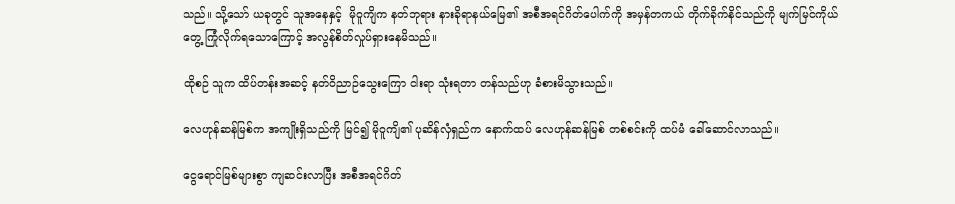သည်။ သို့သော် ယခုတွင် သူအနေနှင့်  မိုဝူကျိက နတ်ဘုရား နားခိုရာနယ်မြေ၏ အစီအရင်ဂိတ်ပေါက်ကို အမှန်တကယ် တိုက်ခိုက်နိင်သည်ကို မျက်မြင်ကိုယ်တွေ့ ကြုံလိုက်ရသောကြောင့် အလွန်စိတ်လှုပ်ရှားနေမိသည်။

ထိုစဉ် သူက ထိပ်တန်းအဆင့် နတ်ဝိညာဉ်သွေးကြော ငါးရာ သုံးရတာ တန်သည်ဟု ခံစားမိသွားသည်။

လေဟုန်ဆန်မြစ်က အကျိုးရှိသည်ကို မြင်၍ မိုဝူကျိ၏ ပုဆိန်လှံရှည်က နောက်ထပ် လေဟုန်ဆန်မြစ် တစ်စင်းကို ထပ်မံ ခေါ်ဆောင်လာသည်။

ငွေရောင်မြစ်များစွာ ကျဆင်းလာပြီး အစီအရင်ဂိတ်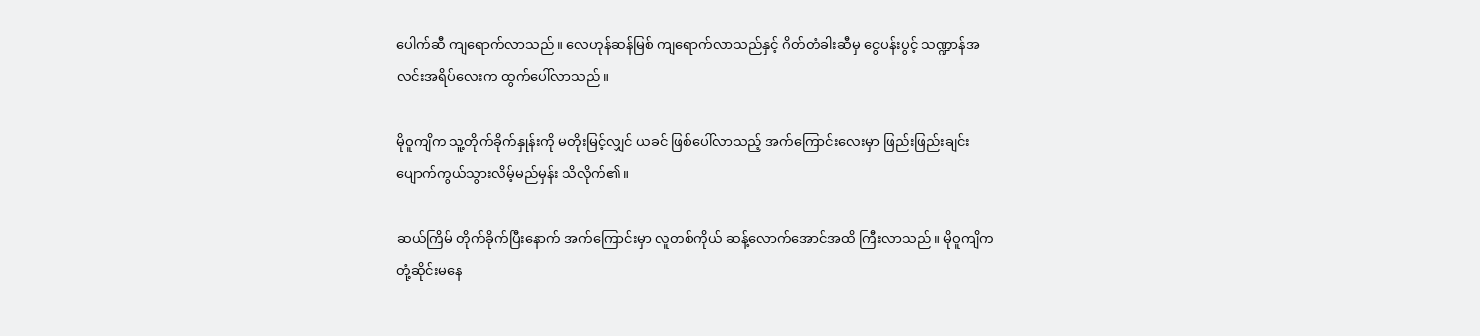ပေါက်ဆီ ကျရောက်လာသည်။ လေဟုန်ဆန်မြစ် ကျရောက်လာသည်နှင့် ဂိတ်တံခါးဆီမှ ငွေပန်းပွင့် သဏ္ဍာန်အလင်းအရိပ်လေးက ထွက်ပေါ်လာသည်။

မိုဝူကျိက သူ့တိုက်ခိုက်နှုန်းကို မတိုးမြင့်လျှင် ယခင် ဖြစ်ပေါ်လာသည့် အက်ကြောင်းလေးမှာ ဖြည်းဖြည်းချင်း ပျောက်ကွယ်သွားလိမ့်မည်မှန်း သိလိုက်၏။

ဆယ်ကြိမ် တိုက်ခိုက်ပြီးနောက် အက်ကြောင်းမှာ လူတစ်ကိုယ် ဆန့်လောက်အောင်အထိ ကြီးလာသည်။ မိုဝူကျိက တုံ့ဆိုင်းမနေ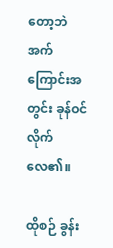တော့ဘဲ အက်ကြောင်းအတွင်း ခုန်ဝင်လိုက်လေ၏။

ထိုစဉ် ခွန်း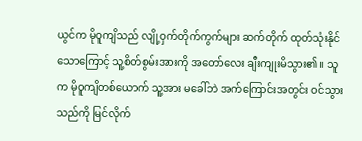ယွင်က မိုဝူကျိသည် လျို့ဝှက်တိုက်ကွက်များ ဆက်တိုက် ထုတ်သုံးနိုင်သောကြောင့် သူ့စိတ်စွမ်းအားကို အတော်လေး ချီးကျုးမိသွား၏။ သူက မိုဝူကျိတစ်ယောက် သူ့အား မခေါ်ဘဲ အက်ကြောင်းအတွင်း ဝင်သွားသည်ကို မြင်လိုက်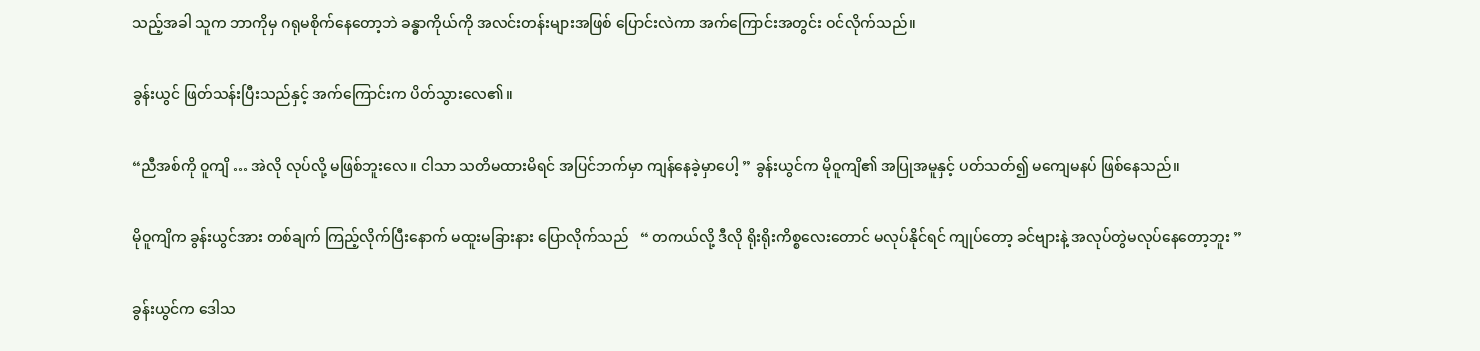သည့်အခါ သူက ဘာကိုမှ ဂရုမစိုက်နေတော့ဘဲ ခန္ဓာကိုယ်ကို အလင်းတန်းများအဖြစ် ပြောင်းလဲကာ အက်ကြောင်းအတွင်း ဝင်လိုက်သည်။

ခွန်းယွင် ဖြတ်သန်းပြီးသည်နှင့် အက်ကြောင်းက ပိတ်သွားလေ၏။

“ညီအစ်ကို ဝူကျိ … အဲလို လုပ်လို့ မဖြစ်ဘူးလေ။ ငါသာ သတိမထားမိရင် အပြင်ဘက်မှာ ကျန်နေခဲ့မှာပေါ့ ” ခွန်းယွင်က မိုဝူကျိ၏ အပြုအမူနှင့် ပတ်သတ်၍ မကျေမနပ် ဖြစ်နေသည်။

မိုဝူကျိက ခွန်းယွင်အား တစ်ချက် ကြည့်လိုက်ပြီးနောက် မထူးမခြားနား ပြောလိုက်သည်   “ တကယ်လို့ ဒီလို ရိုးရိုးကိစ္စလေးတောင် မလုပ်နိုင်ရင် ကျုပ်တော့ ခင်ဗျားနဲ့ အလုပ်တွဲမလုပ်နေတော့ဘူး ”

ခွန်းယွင်က ဒေါသ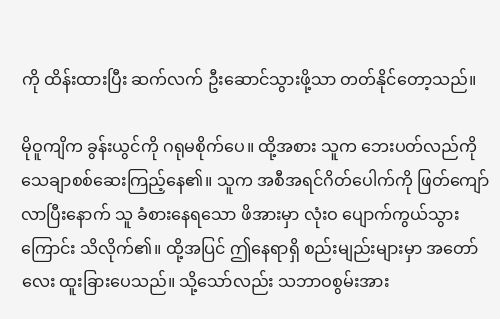ကို ထိန်းထားပြီး ဆက်လက် ဦးဆောင်သွားဖို့သာ တတ်နိုင်တော့သည်။

မိုဝူကျိက ခွန်းယွင်ကို ဂရုမစိုက်ပေ။ ထို့အစား သူက ဘေးပတ်လည်ကို သေချာစစ်ဆေးကြည့်နေ၏။ သူက အစီအရင်ဂိတ်ပေါက်ကို ဖြတ်ကျော်လာပြီးနောက် သူ ခံစားနေရသော ဖိအားမှာ လုံးဝ ပျောက်ကွယ်သွားကြောင်း သိလိုက်၏။ ထို့အပြင် ဤနေရာရှိ စည်းမျည်းများမှာ အတော်လေး ထူးခြားပေသည်။ သို့သော်လည်း သဘာဝစွမ်းအား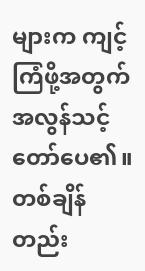များက ကျင့်ကြံဖို့အတွက် အလွန်သင့်တော်ပေ၏။ တစ်ချိန်တည်း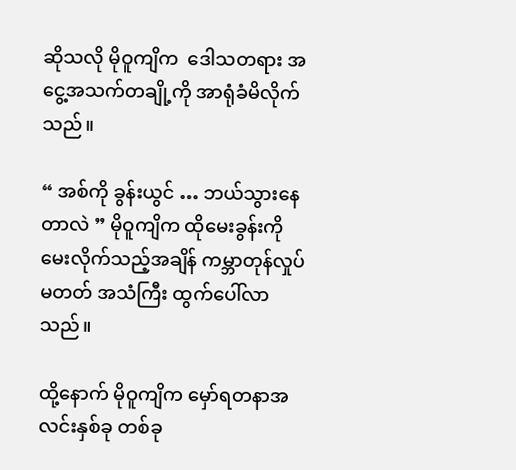ဆိုသလို မိုဝူကျိက  ဒေါသတရား အငွေ့အသက်တချို့ကို အာရုံခံမိလိုက်သည်။

“ အစ်ကို ခွန်းယွင် … ဘယ်သွားနေတာလဲ ” မိုဝူကျိက ထိုမေးခွန်းကို မေးလိုက်သည့်အချိန် ကမ္ဘာတုန်လှုပ်မတတ် အသံကြီး ထွက်ပေါ်လာသည်။

ထို့နောက် မိုဝူကျိက မှော်ရတနာအလင်းနှစ်ခု တစ်ခု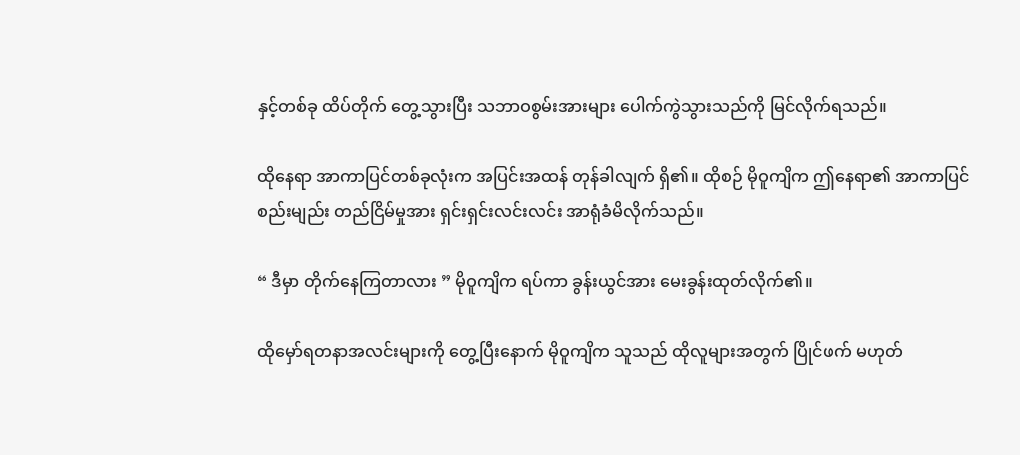နှင့်တစ်ခု ထိပ်တိုက် တွေ့သွားပြီး သဘာဝစွမ်းအားများ ပေါက်ကွဲသွားသည်ကို မြင်လိုက်ရသည်။

ထိုနေရာ အာကာပြင်တစ်ခုလုံးက အပြင်းအထန် တုန်ခါလျက် ရှိ၏။ ထိုစဉ် မိုဝူကျိက ဤနေရာ၏ အာကာပြင် စည်းမျည်း တည်ငြိမ်မှုအား ရှင်းရှင်းလင်းလင်း အာရုံခံမိလိုက်သည်။

“ ဒီမှာ တိုက်နေကြတာလား ” မိုဝူကျိက ရပ်ကာ ခွန်းယွင်အား မေးခွန်းထုတ်လိုက်၏။

ထိုမှော်ရတနာအလင်းများကို တွေ့ပြီးနောက် မိုဝူကျိက သူသည် ထိုလူများအတွက် ပြိုင်ဖက် မဟုတ်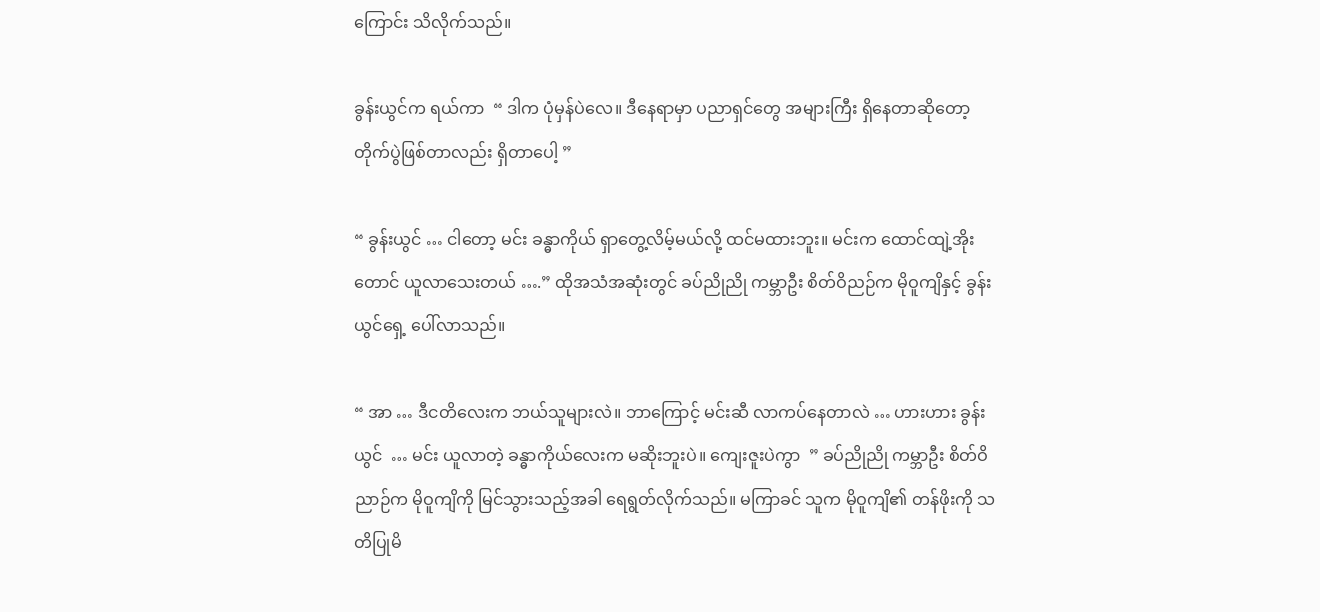ကြောင်း သိလိုက်သည်။

ခွန်းယွင်က ရယ်ကာ  “ ဒါက ပုံမှန်ပဲလေ။ ဒီနေရာမှာ ပညာရှင်တွေ အများကြီး ရှိနေတာဆိုတော့ တိုက်ပွဲဖြစ်တာလည်း ရှိတာပေါ့ ”

“ ခွန်းယွင် … ငါတော့ မင်း ခန္ဓာကိုယ် ရှာတွေ့လိမ့်မယ်လို့ ထင်မထားဘူး။ မင်းက ထောင်ထျဲ့အိုးတောင် ယူလာသေးတယ် ….” ထိုအသံအဆုံးတွင် ခပ်ညိုညို ကမ္ဘာဦး စိတ်ဝိညဉ်က မိုဝူကျိနှင့် ခွန်းယွင်ရှေ့ ပေါ်လာသည်။

“ အာ … ဒီငတိလေးက ဘယ်သူများလဲ။ ဘာကြောင့် မင်းဆီ လာကပ်နေတာလဲ … ဟားဟား ခွန်းယွင်  … မင်း ယူလာတဲ့ ခန္ဓာကိုယ်လေးက မဆိုးဘူးပဲ။ ကျေးဇူးပဲကွာ  ” ခပ်ညိုညို ကမ္ဘာဦး စိတ်ဝိညာဉ်က မိုဝူကျိကို မြင်သွားသည့်အခါ ရေရွတ်လိုက်သည်။ မကြာခင် သူက မိုဝူကျိ၏ တန်ဖိုးကို သတိပြုမိ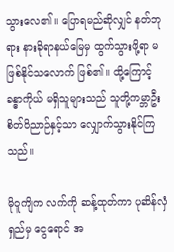သွားလေ၏။ ပြောရမည်ဆိုလျှင် နတ်ဘုရား နားခိုရာနယ်မြေမှ ထွက်သွားဖို့ရာ မဖြစ်နိုင်သလောက် ဖြစ်၏။ ထို့ကြောင့် ခန္ဓာကိုယ် မရှိသူများသည် သူတို့ကမ္ဘာဦး စိတ်ဝိညာဉ်နှင့်သာ လျှောက်သွားနိုင်ကြသည်။

မိုဝူကျိက လက်ကို ဆန့်ထုတ်ကာ ပုဆိန်လှံရှည်မှ ငွေရောင် အ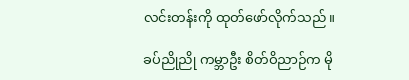လင်းတန်းကို ထုတ်ဖော်လိုက်သည်။

ခပ်ညိုညို ကမ္ဘာဦး စိတ်ဝိညာဉ်က မို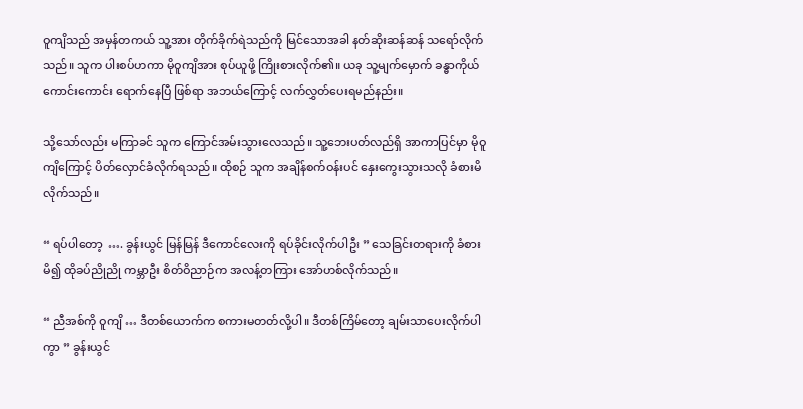ဝူကျိသည် အမှန်တကယ် သူ့အား တိုက်ခိုက်ရဲသည်ကို မြင်သောအခါ နတ်ဆိုးဆန်ဆန် သရော်လိုက်သည်။ သူက ပါးစပ်ဟကာ မိုဝူကျိအား စုပ်ယူဖို့ ကြိုးစားလိုက်၏။ ယခု သူ့မျက်မှောက် ခန္ဓာကိုယ်ကောင်းကောင်း ရောက်နေပြီ ဖြစ်ရာ အဘယ်ကြောင့် လက်လွှတ်ပေးရမည်နည်း။

သို့သော်လည်း မကြာခင် သူက ကြောင်အမ်းသွားလေသည်။ သူ့ဘေးပတ်လည်ရှိ အာကာပြင်မှာ မိုဝူကျိကြောင့် ပိတ်လှောင်ခံလိုက်ရသည်။ ထိုစဉ် သူက အချိန်စက်ဝန်းပင် နှေးကွေးသွားသလို ခံစားမိလိုက်သည်။

“ ရပ်ပါတော့  …. ခွန်းယွင် မြန်မြန် ဒီကောင်လေးကို ရပ်ခိုင်းလိုက်ပါဦး ” သေခြင်းတရားကို ခံစားမိ၍ ထိုခပ်ညိုညို ကမ္ဘာဦး စိတ်ဝိညာဉ်က အလန့်တကြား အော်ဟစ်လိုက်သည်။

“ ညီအစ်ကို ဝူကျိ … ဒီတစ်ယောက်က စကားမတတ်လို့ပါ။ ဒီတစ်ကြိမ်တော့ ချမ်းသာပေးလိုက်ပါကွာ ” ခွန်းယွင်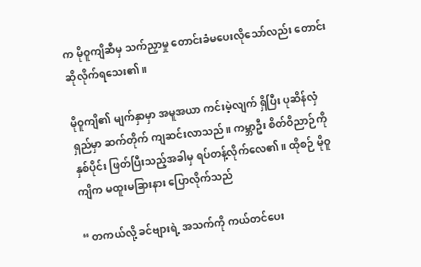က မိုဝူကျိဆီမှ သက်ညှာမှု တောင်းခံမပေးလိုသော်လည်း တောင်းဆိုလိုက်ရသေး၏။

မိုဝူကျိ၏ မျက်နှာမှာ အမူအယာ ကင်းမဲ့လျက် ရှိပြီး ပုဆိန်လှံရှည်မှာ ဆက်တိုက် ကျဆင်းလာသည်။ ကမ္ဘာဦး စိတ်ဝိညာဉ်ကို နှစ်ပိုင်း ဖြတ်ပြီးသည့်အခါမှ ရပ်တန့်လိုက်လေ၏။ ထိုစဉ် မိုဝူကျိက မထူးမခြားနား ပြောလိုက်သည်

“ တကယ်လို့ ခင်ဗျားရဲ့ အသက်ကို ကယ်တင်ပေး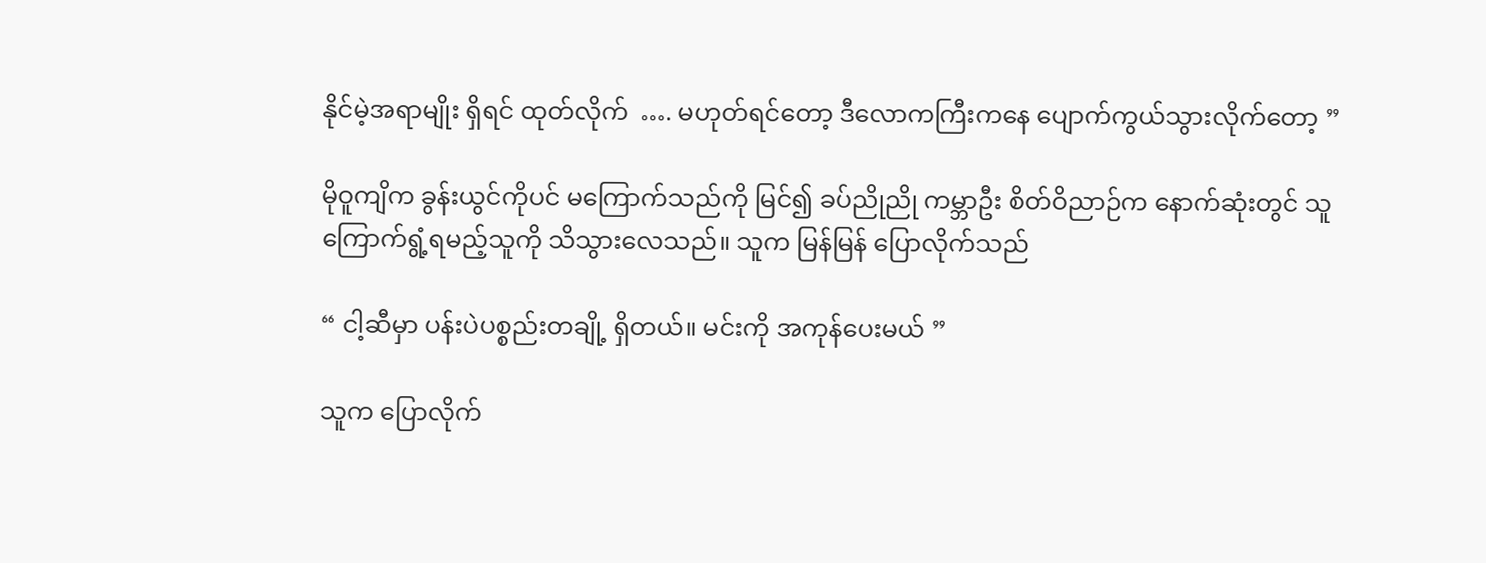နိုင်မဲ့အရာမျိုး ရှိရင် ထုတ်လိုက်  …. မဟုတ်ရင်တော့ ဒီလောကကြီးကနေ ပျောက်ကွယ်သွားလိုက်တော့ ”

မိုဝူကျိက ခွန်းယွင်ကိုပင် မကြောက်သည်ကို မြင်၍ ခပ်ညိုညို ကမ္ဘာဦး စိတ်ဝိညာဉ်က နောက်ဆုံးတွင် သူ ကြောက်ရွံ့ရမည့်သူကို သိသွားလေသည်။ သူက မြန်မြန် ပြောလိုက်သည်

“ ငါ့ဆီမှာ ပန်းပဲပစ္စည်းတချို့ ရှိတယ်။ မင်းကို အကုန်ပေးမယ် ”

သူက ပြောလိုက်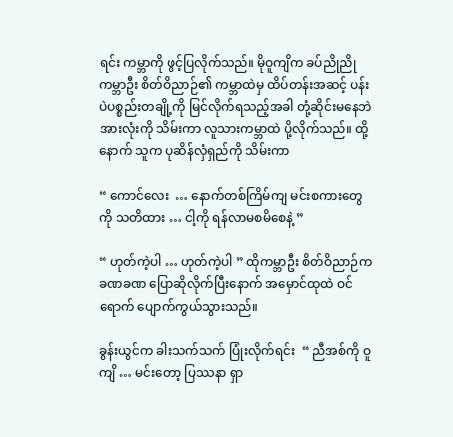ရင်း ကမ္ဘာကို ဖွင့်ပြလိုက်သည်။ မိုဝူကျိက ခပ်ညိုညို ကမ္ဘာဦး စိတ်ဝိညာဉ်၏ ကမ္ဘာထဲမှ ထိပ်တန်းအဆင့် ပန်းပဲပစ္စည်းတချို့ကို မြင်လိုက်ရသည့်အခါ တုံ့ဆိုင်းမနေဘဲ အားလုံးကို သိမ်းကာ လူသားကမ္ဘာထဲ ပို့လိုက်သည်။ ထို့နောက် သူက ပုဆိန်လှံရှည်ကို သိမ်းကာ

“ ကောင်လေး  … နောက်တစ်ကြိမ်ကျ မင်းစကားတွေကို သတိထား … ငါ့ကို ရန်လာမစမိစေနဲ့ ”

“ ဟုတ်ကဲ့ပါ … ဟုတ်ကဲ့ပါ ” ထိုကမ္ဘာဦး စိတ်ဝိညာဉ်က ခဏခဏ ပြောဆိုလိုက်ပြီးနောက် အမှောင်ထုထဲ ဝင်ရောက် ပျောက်ကွယ်သွားသည်။

ခွန်းယွင်က ခါးသက်သက် ပြုံးလိုက်ရင်း  “ ညီအစ်ကို ဝူကျိ … မင်းတော့ ပြဿနာ ရှာ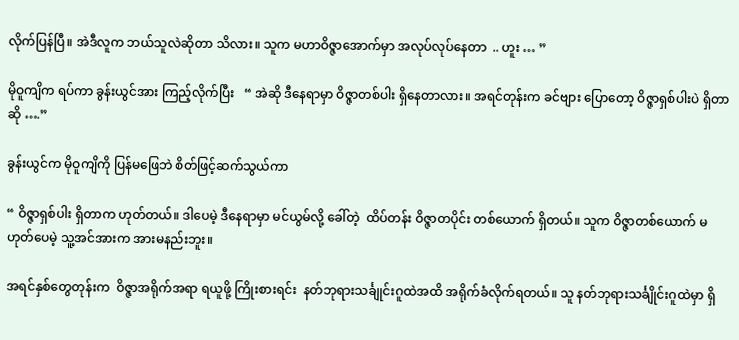လိုက်ပြန်ပြီ။ အဲဒီလူက ဘယ်သူလဲဆိုတာ သိလား။ သူက မဟာဝိဇ္ဇာအောက်မှာ အလုပ်လုပ်နေတာ  .. ဟူး … ”

မိုဝူကျိက ရပ်ကာ ခွန်းယွင်အား ကြည့်လိုက်ပြီး   “ အဲဆို ဒီနေရာမှာ ဝိဇ္ဇာတစ်ပါး ရှိနေတာလား။ အရင်တုန်းက ခင်ဗျား ပြောတော့ ဝိဇ္ဇာရှစ်ပါးပဲ ရှိတာဆို ….”

ခွန်းယွင်က မိုဝူကျိကို ပြန်မဖြေဘဲ စိတ်ဖြင့်ဆက်သွယ်ကာ

“ ဝိဇ္ဇာရှစ်ပါး ရှိတာက ဟုတ်တယ်။ ဒါပေမဲ့ ဒီနေရာမှာ မင်ယွမ်လို့ ခေါ်တဲ့  ထိပ်တန်း ဝိဇ္ဇာတပိုင်း တစ်ယောက် ရှိတယ်။ သူက ဝိဇ္ဇာတစ်ယောက် မဟုတ်ပေမဲ့ သူ့အင်အားက အားမနည်းဘူး။

အရင်နှစ်တွေတုန်းက  ဝိဇ္ဇာအရိုက်အရာ ရယူဖို့ ကြိုးစားရင်း  နတ်ဘုရားသင်္ချုင်းဂူထဲအထိ အရိုက်ခံလိုက်ရတယ်။ သူ နတ်ဘုရားသင်္ချိုင်းဂူထဲမှာ ရှိ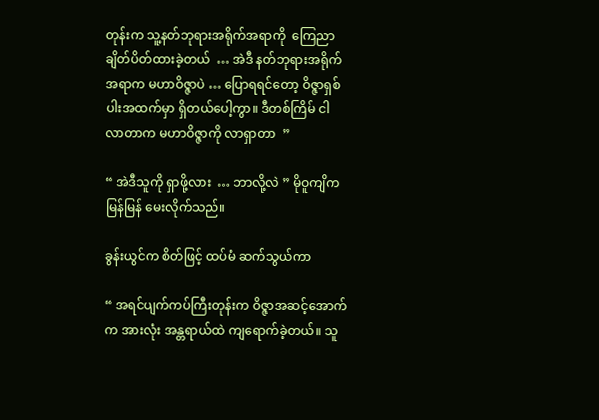တုန်းက သူ့နတ်ဘုရားအရိုက်အရာကို  ကြေညာချိတ်ပိတ်ထားခဲ့တယ်  … အဲဒီ နတ်ဘုရားအရိုက်အရာက မဟာဝိဇ္ဇာပဲ … ပြောရရင်တော့ ဝိဇ္ဇာရှစ်ပါးအထက်မှာ ရှိတယ်ပေါ့ကွာ။ ဒီတစ်ကြိမ် ငါ လာတာက မဟာဝိဇ္ဇာကို လာရှာတာ  ”

“ အဲဒီသူကို ရှာဖို့လား  … ဘာလို့လဲ ” မိုဝူကျိက မြန်မြန် မေးလိုက်သည်။

ခွန်းယွင်က စိတ်ဖြင့် ထပ်မံ ဆက်သွယ်ကာ

“ အရင်ပျက်ကပ်ကြီးတုန်းက ဝိဇ္ဇာအဆင့်အောက်က အားလုံး အန္တရာယ်ထဲ ကျရောက်ခဲ့တယ်။ သူ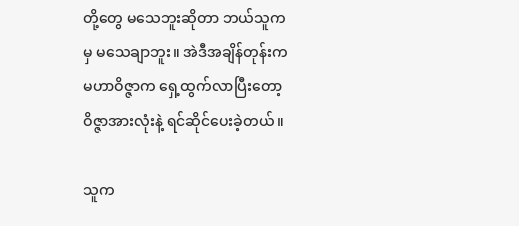တို့‌တွေ မသေဘူးဆိုတာ ဘယ်သူကမှ မသေချာဘူး။ အဲဒီအချိန်တုန်းက မဟာဝိဇ္ဇာက ရှေ့ထွက်လာပြီးတော့ ဝိဇ္ဇာအားလုံးနဲ့ ရင်ဆိုင်ပေးခဲ့တယ်။

သူက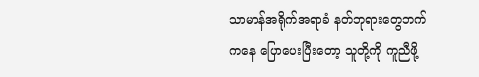သာမာန်အရိုက်အရာခံ နတ်ဘုရားတွေဘက်ကနေ ပြောပေးပြီးတော့ သူတို့ကို ကူညီဖို့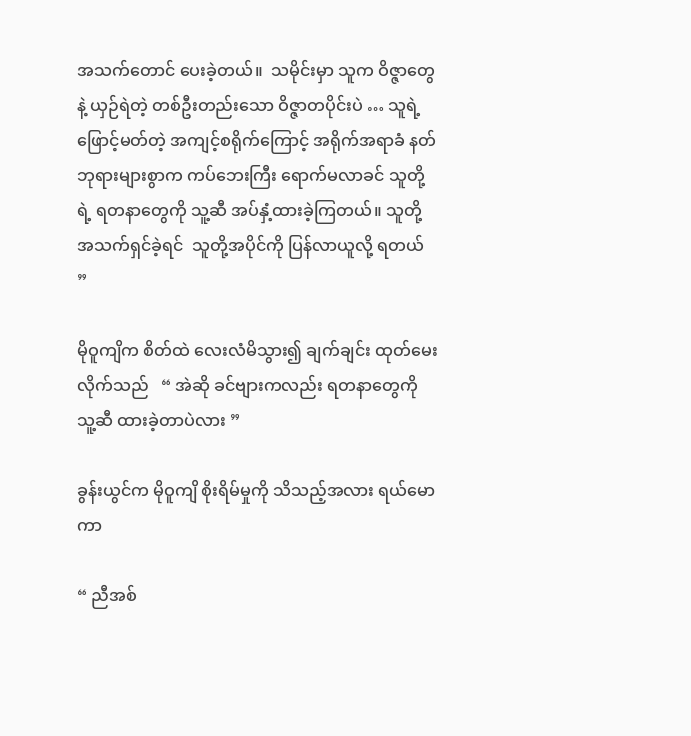အသက်တောင် ပေးခဲ့တယ်။  သမိုင်းမှာ သူက ဝိဇ္ဇာတွေနဲ့ ယှဉ်ရဲတဲ့ တစ်ဦးတည်းသော ဝိဇ္ဇာတပိုင်းပဲ … သူရဲ့ ဖြောင့်မတ်တဲ့ အကျင့်စရိုက်ကြောင့် အရိုက်အရာခံ နတ်ဘုရားများစွာက ကပ်ဘေးကြီး ရောက်မလာခင် သူတို့ရဲ့ ရတနာတွေကို သူ့ဆီ အပ်နှံ့ထားခဲ့ကြတယ်။ သူတို့ အသက်ရှင်ခဲ့ရင်  သူတို့အပိုင်ကို ပြန်လာယူလို့ ရတယ် ”

မိုဝူကျိက စိတ်ထဲ လေးလံမိသွား၍ ချက်ချင်း ထုတ်မေးလိုက်သည်   “ အဲဆို ခင်ဗျားကလည်း ရတနာတွေကို သူ့ဆီ ထားခဲ့တာပဲလား ”

ခွန်းယွင်က မိုဝူကျိ စိုးရိမ်မှုကို သိသည့်အလား ရယ်မောကာ

“ ညီအစ်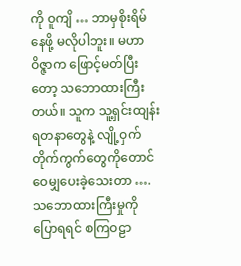ကို ဝူကျိ … ဘာမှစိုးရိမ်နေဖို့ မလိုပါဘူး။ မဟာဝိဇ္ဇာက ဖြောင့်မတ်ပြီးတော့ သဘောထားကြီးတယ်။ သူက သူ့ရှင်းထျန်းရတနာတွေနဲ့ လျို့ဝှက်တိုက်ကွက်တွေကိုတောင် ဝေမျှပေးခဲ့သေးတာ …. သဘောထားကြီးမှုကို ပြောရရင် စကြဝဠာ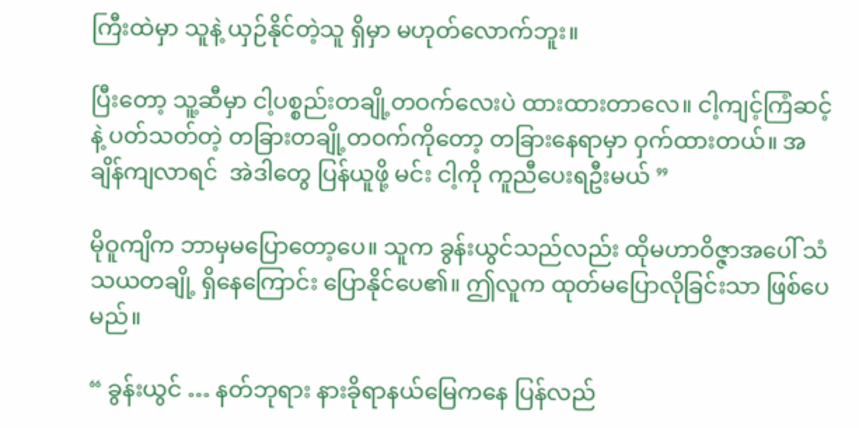ကြီးထဲမှာ သူနဲ့ ယှဉ်နိုင်တဲ့သူ ရှိမှာ မဟုတ်လောက်ဘူး။

ပြီးတော့ သူ့ဆီမှာ ငါ့ပစ္စည်းတချို့တဝက်လေးပဲ ထားထားတာလေ။ ငါ့ကျင့်ကြံဆင့်နဲ့ ပတ်သတ်တဲ့ တခြားတချို့တဝက်ကိုတော့ တခြားနေရာမှာ ဝှက်ထားတယ်။ အချိန်ကျလာရင်  အဲဒါတွေ ပြန်ယူဖို့ မင်း ငါ့ကို ကူညီပေးရဦးမယ် ”

မိုဝူကျိက ဘာမှမပြောတော့ပေ။ သူက ခွန်းယွင်သည်လည်း ထိုမဟာဝိဇ္ဇာအပေါ် သံသယတချို့ ရှိနေကြောင်း ပြောနိုင်ပေ၏။ ဤလူက ထုတ်မပြောလိုခြင်းသာ ဖြစ်ပေမည်။

“ ခွန်းယွင် … နတ်ဘုရား နားခိုရာနယ်မြေကနေ ပြန်လည်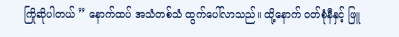ကြိုဆိုပါတယ် ” နောက်ထပ် အသံတစ်သံ ထွက်ပေါ်လာသည်။ ထို့နောက် ဝတ်စုံနီနှင့် ဖြူ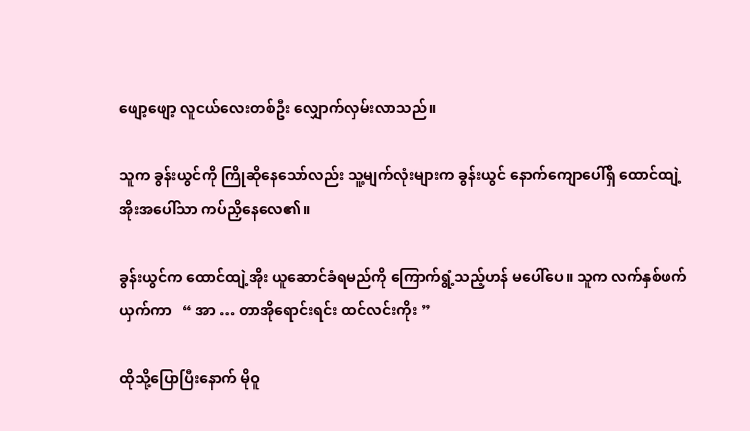ဖျော့ဖျော့ လူငယ်လေးတစ်ဦး လျှောက်လှမ်းလာသည်။

သူက ခွန်းယွင်ကို ကြိုဆိုနေသော်လည်း သူ့မျက်လုံးများက ခွန်းယွင် နောက်ကျောပေါ်ရှိ ထောင်ထျဲ့အိုးအပေါ်သာ ကပ်ညှိနေလေ၏။

ခွန်းယွင်က ထောင်ထျဲ့အိုး ယူဆောင်ခံရမည်ကို ကြောက်ရွံ့သည့်ဟန် မပေါ်ပေ။ သူက လက်နှစ်ဖက် ယှက်ကာ   “ အာ … တာအိုရောင်းရင်း ထင်လင်းကိုး ”

ထိုသို့ပြောပြီးနောက် မိုဝူ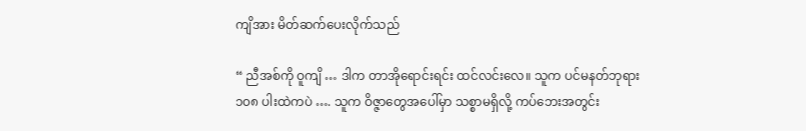ကျိအား မိတ်ဆက်ပေးလိုက်သည်

“ ညီအစ်ကို ဝူကျိ … ဒါက တာအိုရောင်းရင်း ထင်လင်းလေ။ သူက ပင်မနတ်ဘုရား ၁၀၈ ပါးထဲကပဲ …. သူက ဝိဇ္ဇာတွေအပေါ်မှာ သစ္စာမရှိလို့ ကပ်ဘေးအတွင်း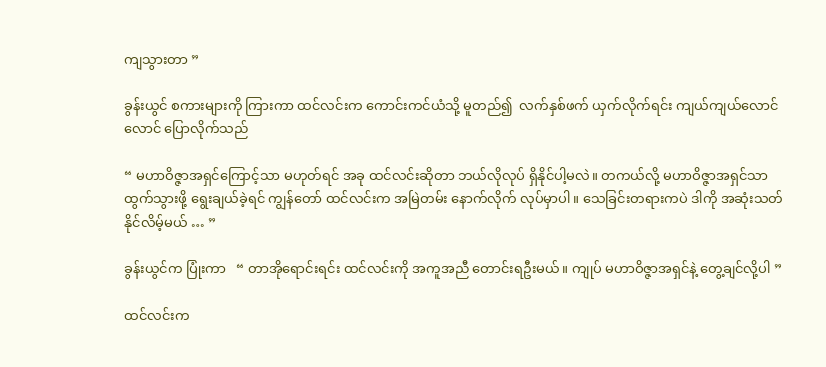ကျသွားတာ ”

ခွန်းယွင် စကားများကို ကြားကာ ထင်လင်းက ကောင်းကင်ယံသို့ မူတည်၍  လက်နှစ်ဖက် ယှက်လိုက်ရင်း ကျယ်ကျယ်လောင်လောင် ပြောလိုက်သည်

“ မဟာဝိဇ္ဇာအရှင်ကြောင့်သာ မဟုတ်ရင် အခု ထင်လင်းဆိုတာ ဘယ်လိုလုပ် ရှိနိုင်ပါ့မလဲ။ တကယ်လို့ မဟာဝိဇ္ဇာအရှင်သာ ထွက်သွားဖို့ ရွေးချယ်ခဲ့ရင် ကျွန်တော် ထင်လင်းက အမြဲတမ်း နောက်လိုက် လုပ်မှာပါ။ သေခြင်းတရားကပဲ ဒါကို အဆုံးသတ်နိုင်လိမ့်မယ် … ”

ခွန်းယွင်က ပြုံးကာ   “ တာအိုရောင်းရင်း ထင်လင်းကို အကူအညီ တောင်းရဦးမယ်။ ကျုပ် မဟာဝိဇ္ဇာအရှင်နဲ့ တွေ့ချင်လို့ပါ ”

ထင်လင်းက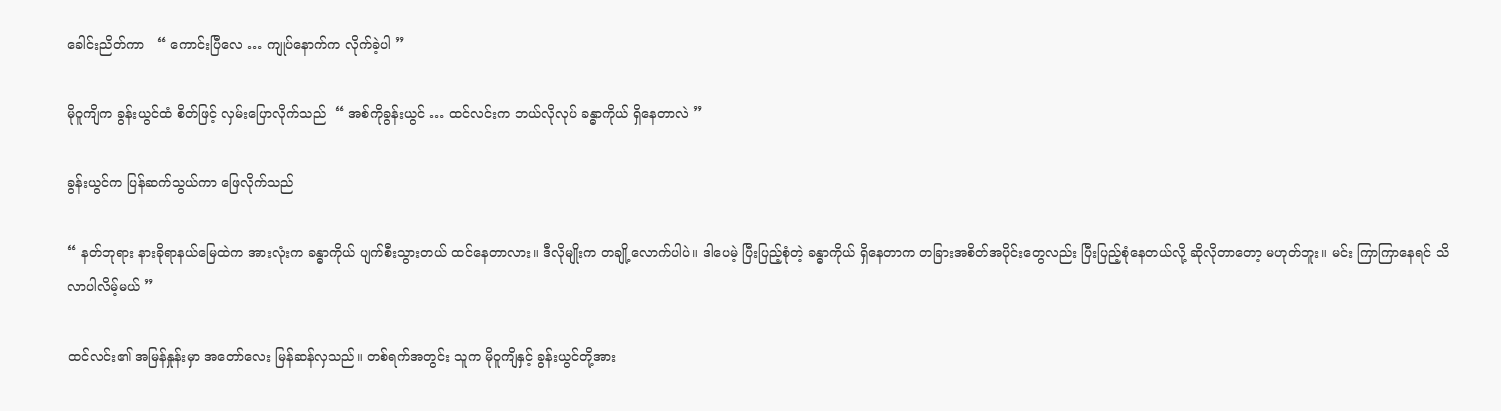ခေါင်းညိတ်ကာ   “ ကောင်းပြီလေ … ကျုပ်နောက်က လိုက်ခဲ့ပါ ”

မိုဝူကျိက ခွန်းယွင်ထံ စိတ်ဖြင့် လှမ်းပြောလိုက်သည်  “ အစ်ကိုခွန်းယွင် … ထင်လင်းက ဘယ်လိုလုပ် ခန္ဓာကိုယ် ရှိနေတာလဲ ”

ခွန်းယွင်က ပြန်ဆက်သွယ်ကာ ဖြေလိုက်သည်

“ နတ်ဘုရား နားခိုရာနယ်မြေထဲက အားလုံးက ခန္ဓာကိုယ် ပျက်စီးသွားတယ် ထင်နေတာလား။ ဒီလိုမျိုးက တချို့လောက်ပါပဲ။ ဒါပေမဲ့ ပြီးပြည့်စုံတဲ့ ခန္ဓာကိုယ် ရှိနေတာက တခြားအစိတ်အပိုင်းတွေလည်း ပြီးပြည့်စုံနေတယ်လို့ ဆိုလိုတာတော့ မဟုတ်ဘူး။ မင်း ကြာကြာနေရင် သိလာပါလိမ့်မယ် ”

ထင်လင်း၏ အမြန်နှုန်းမှာ အတော်လေး မြန်ဆန်လှသည်။ တစ်ရက်အတွင်း သူက မိုဝူကျိနှင့် ခွန်းယွင်တို့အား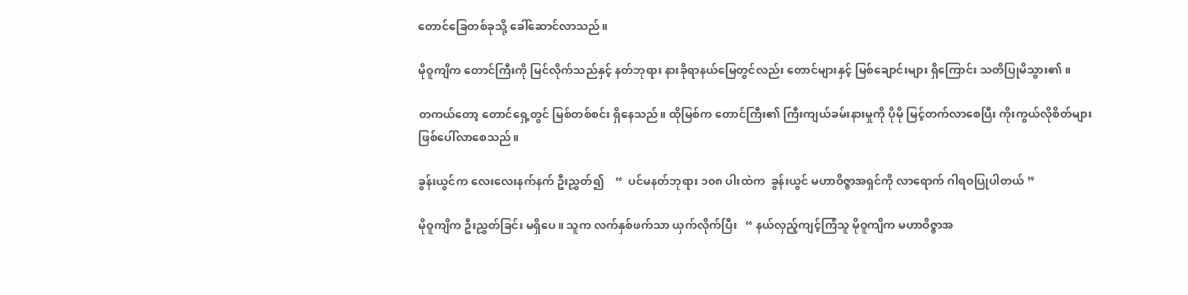တောင်ခြေတစ်ခုသို့ ခေါ်ဆောင်လာသည်။

မိုဝူကျိက တောင်ကြီးကို မြင်လိုက်သည်နှင့် နတ်ဘုရား နားခိုရာနယ်မြေတွင်လည်း တောင်များနှင့် မြစ်ချောင်းများ ရှိကြောင်း သတိပြုမိသွား၏။

တကယ်တော့ တောင်ရှေ့တွင် မြစ်တစ်စင်း ရှိနေသည်။ ထိုမြစ်က တောင်ကြီး၏ ကြီးကျယ်ခမ်းနားမှုကို ပိုမို မြင့်တက်လာစေပြီး ကိုးကွယ်လိုစိတ်များ ဖြစ်ပေါ်လာစေသည်။

ခွန်းယွင်က လေးလေးနက်နက် ဦးညွှတ်၍    “  ပင်မနတ်ဘုရား ၁၀၈ ပါးထဲက  ခွန်းယွင် မဟာဝိဇ္ဇာအရှင်ကို လာရောက် ဂါရဝပြုပါတယ် ”

မိုဝူကျိက ဦးညွှတ်ခြင်း မရှိပေ။ သူက လက်နှစ်ဖက်သာ ယှက်လိုက်ပြီး   “ နယ်လှည့်ကျင့်ကြံသူ မိုဝူကျိက မဟာဝိဇ္ဇာအ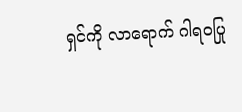ရှင်ကို လာရောက် ဂါရဝပြု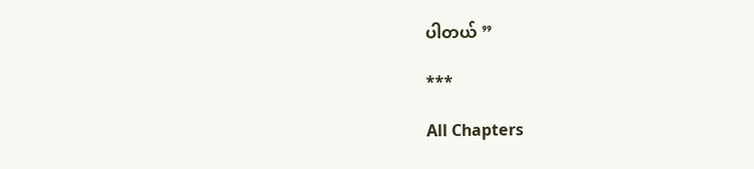ပါတယ် ”

***

All Chapters